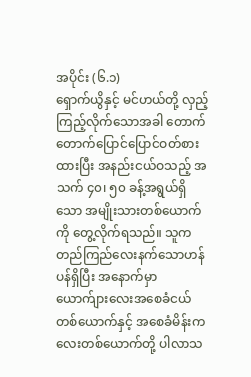အပိုင်း (၆.၁)
ရှောက်ယွိနှင့် မင်ဟယ်တို့ လှည့်ကြည့်လိုက်သောအခါ တောက်တောက်ပြောင်ပြောင်ဝတ်စားထားပြီး အနည်းငယ်ဝသည့် အသက် ၄၀၊ ၅၀ ခန့်အရွယ်ရှိသော အမျိုးသားတစ်ယောက်ကို တွေ့လိုက်ရသည်။ သူက တည်ကြည်လေးနက်သောဟန်ပန်ရှိပြီး အနောက်မှာ ယောက်ျားလေးအစေခံငယ်တစ်ယောက်နှင့် အစေခံမိန်းကလေးတစ်ယောက်တို့ ပါလာသ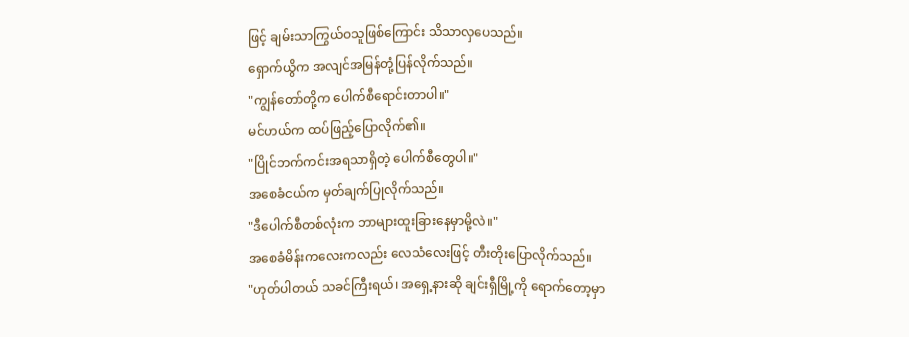ဖြင့် ချမ်းသာကြွယ်ဝသူဖြစ်ကြောင်း သိသာလှပေသည်။
ရှောက်ယွိက အလျင်အမြန်တုံ့ပြန်လိုက်သည်။
"ကျွန်တော်တို့က ပေါက်စီရောင်းတာပါ။"
မင်ဟယ်က ထပ်ဖြည့်ပြောလိုက်၏။
"ပြိုင်ဘက်ကင်းအရသာရှိတဲ့ ပေါက်စီတွေပါ။"
အစေခံငယ်က မှတ်ချက်ပြုလိုက်သည်။
"ဒီပေါက်စီတစ်လုံးက ဘာများထူးခြားနေမှာမို့လဲ။"
အစေခံမိန်းကလေးကလည်း လေသံလေးဖြင့် တီးတိုးပြောလိုက်သည်။
"ဟုတ်ပါတယ် သခင်ကြီးရယ်၊ အရှေ့နားဆို ချင်းရှီမြို့ကို ရောက်တော့မှာ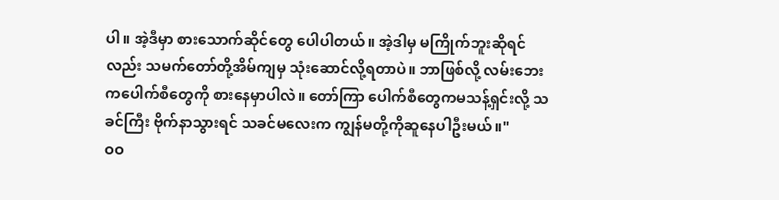ပါ။ အဲ့ဒီမှာ စားသောက်ဆိုင်တွေ ပေါပါတယ်။ အဲ့ဒါမှ မကြိုက်ဘူးဆိုရင်လည်း သမက်တော်တို့အိမ်ကျမှ သုံးဆောင်လို့ရတာပဲ။ ဘာဖြစ်လို့ လမ်းဘေးကပေါက်စီတွေကို စားနေမှာပါလဲ။ တော်ကြာ ပေါက်စီတွေကမသန့်ရှင်းလို့ သခင်ကြီး ဗိုက်နာသွားရင် သခင်မလေးက ကျွန်မတို့ကိုဆူနေပါဦးမယ်။"
ဝဝ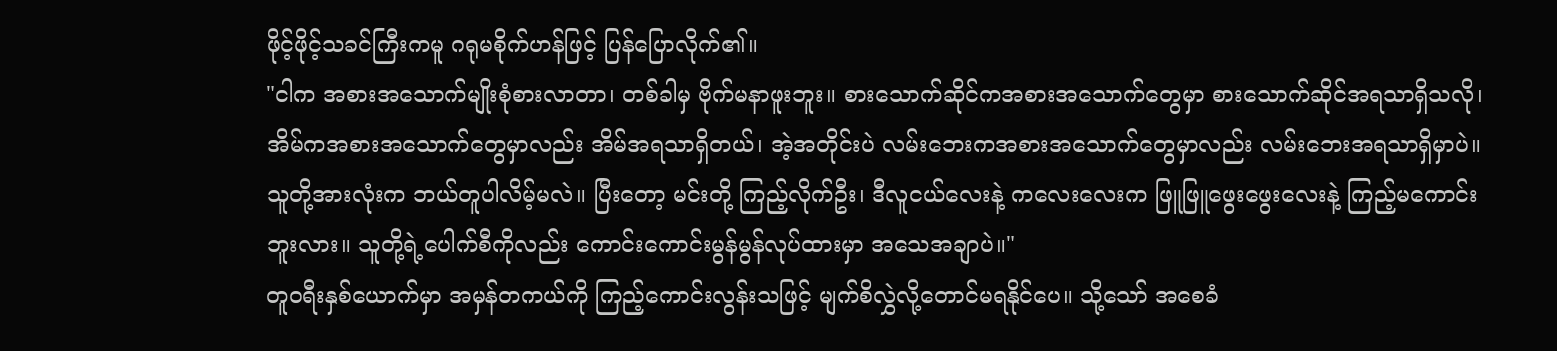ဖိုင့်ဖိုင့်သခင်ကြီးကမူ ဂရုမစိုက်ဟန်ဖြင့် ပြန်ပြောလိုက်၏။
"ငါက အစားအသောက်မျိုးစုံစားလာတာ၊ တစ်ခါမှ ဗိုက်မနာဖူးဘူး။ စားသောက်ဆိုင်ကအစားအသောက်တွေမှာ စားသောက်ဆိုင်အရသာရှိသလို၊ အိမ်ကအစားအသောက်တွေမှာလည်း အိမ်အရသာရှိတယ်၊ အဲ့အတိုင်းပဲ လမ်းဘေးကအစားအသောက်တွေမှာလည်း လမ်းဘေးအရသာရှိမှာပဲ။ သူတို့အားလုံးက ဘယ်တူပါလိမ့်မလဲ။ ပြီးတော့ မင်းတို့ ကြည့်လိုက်ဦး၊ ဒီလူငယ်လေးနဲ့ ကလေးလေးက ဖြူဖြူဖွေးဖွေးလေးနဲ့ ကြည့်မကောင်းဘူးလား။ သူတို့ရဲ့ပေါက်စီကိုလည်း ကောင်းကောင်းမွန်မွန်လုပ်ထားမှာ အသေအချာပဲ။"
တူဝရီးနှစ်ယောက်မှာ အမှန်တကယ်ကို ကြည့်ကောင်းလွန်းသဖြင့် မျက်စိလွှဲလို့တောင်မရနိုင်ပေ။ သို့သော် အစေခံ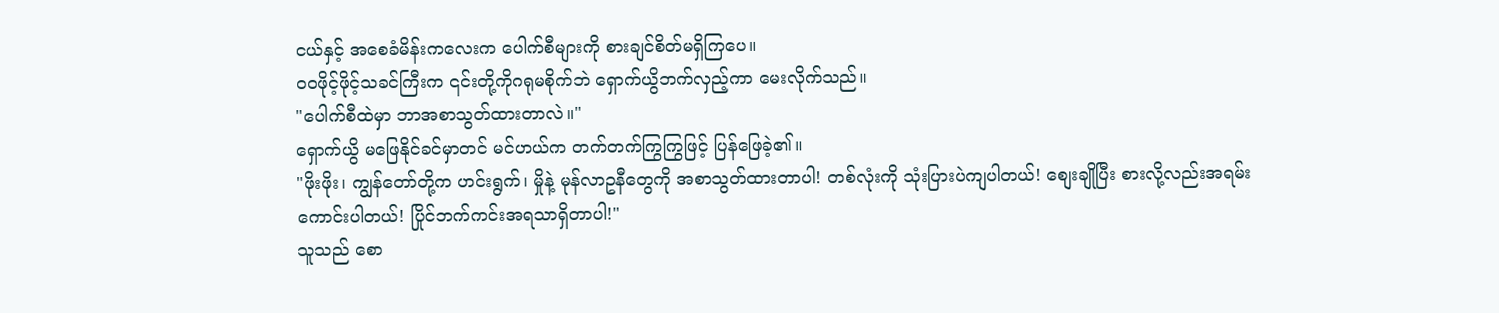ငယ်နှင့် အစေခံမိန်းကလေးက ပေါက်စီများကို စားချင်စိတ်မရှိကြပေ။
ဝဝဖိုင့်ဖိုင့်သခင်ကြီးက ၎င်းတို့ကိုဂရုမစိုက်ဘဲ ရှောက်ယွိဘက်လှည့်ကာ မေးလိုက်သည်။
"ပေါက်စီထဲမှာ ဘာအစာသွတ်ထားတာလဲ။"
ရှောက်ယွိ မဖြေနိုင်ခင်မှာတင် မင်ဟယ်က တက်တက်ကြွကြွဖြင့် ပြန်ဖြေခဲ့၏။
"ဖိုးဖိုး၊ ကျွန်တော်တို့က ဟင်းရွက်၊ မှိုနဲ့ မုန်လာဥနီတွေကို အစာသွတ်ထားတာပါ! တစ်လုံးကို သုံးပြားပဲကျပါတယ်! စျေးချိုပြီး စားလို့လည်းအရမ်းကောင်းပါတယ်! ပြိုင်ဘက်ကင်းအရသာရှိတာပါ!"
သူသည် စော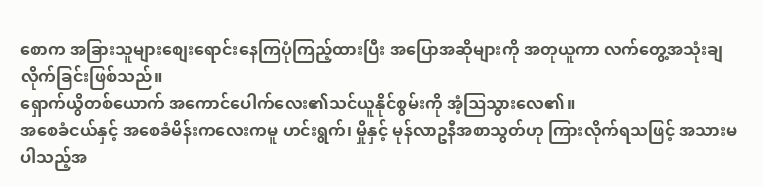စောက အခြားသူများစျေးရောင်းနေကြပုံကြည့်ထားပြီး အပြောအဆိုများကို အတုယူကာ လက်တွေ့အသုံးချလိုက်ခြင်းဖြစ်သည်။
ရှောက်ယွိတစ်ယောက် အကောင်ပေါက်လေး၏သင်ယူနိုင်စွမ်းကို အံ့ဩသွားလေ၏။
အစေခံငယ်နှင့် အစေခံမိန်းကလေးကမူ ဟင်းရွက်၊ မှိုနှင့် မုန်လာဥနီအစာသွတ်ဟု ကြားလိုက်ရသဖြင့် အသားမပါသည့်အ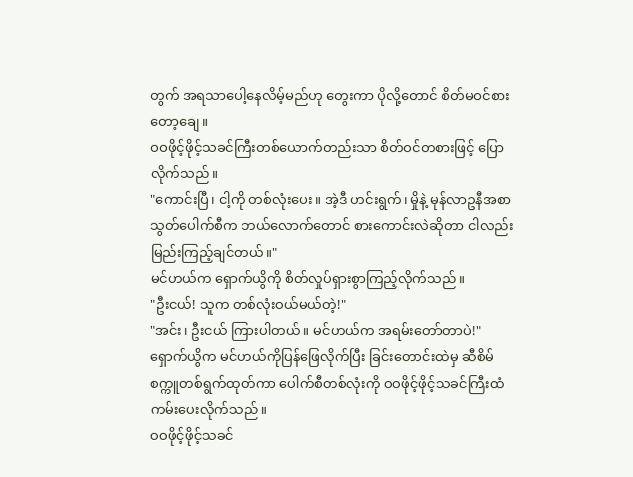တွက် အရသာပေါ့နေလိမ့်မည်ဟု တွေးကာ ပိုလို့တောင် စိတ်မဝင်စားတော့ချေ။
ဝဝဖိုင့်ဖိုင့်သခင်ကြီးတစ်ယောက်တည်းသာ စိတ်ဝင်တစားဖြင့် ပြောလိုက်သည်။
"ကောင်းပြီ၊ ငါ့ကို တစ်လုံးပေး။ အဲ့ဒီ ဟင်းရွက်၊ မှိုနဲ့ မုန်လာဥနီအစာသွတ်ပေါက်စီက ဘယ်လောက်တောင် စားကောင်းလဲဆိုတာ ငါလည်း မြည်းကြည့်ချင်တယ်။"
မင်ဟယ်က ရှောက်ယွိကို စိတ်လှုပ်ရှားစွာကြည့်လိုက်သည်။
"ဦးငယ်! သူက တစ်လုံးဝယ်မယ်တဲ့!"
"အင်း၊ ဦးငယ် ကြားပါတယ်။ မင်ဟယ်က အရမ်းတော်တာပဲ!"
ရှောက်ယွိက မင်ဟယ်ကိုပြန်ဖြေလိုက်ပြီး ခြင်းတောင်းထဲမှ ဆီစိမ်စက္ကူတစ်ရွက်ထုတ်ကာ ပေါက်စီတစ်လုံးကို ဝဝဖိုင့်ဖိုင့်သခင်ကြီးထံ ကမ်းပေးလိုက်သည်။
ဝဝဖိုင့်ဖိုင့်သခင်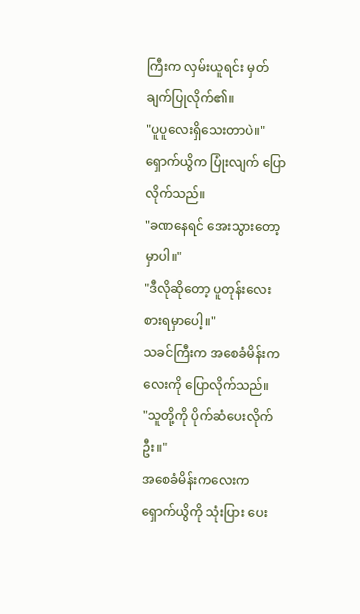ကြီးက လှမ်းယူရင်း မှတ်ချက်ပြုလိုက်၏။
"ပူပူလေးရှိသေးတာပဲ။"
ရှောက်ယွိက ပြုံးလျက် ပြောလိုက်သည်။
"ခဏနေရင် အေးသွားတော့မှာပါ။"
"ဒီလိုဆိုတော့ ပူတုန်းလေး စားရမှာပေါ့။"
သခင်ကြီးက အစေခံမိန်းကလေးကို ပြောလိုက်သည်။
"သူတို့ကို ပိုက်ဆံပေးလိုက်ဦး။"
အစေခံမိန်းကလေးက ရှောက်ယွိကို သုံးပြား ပေး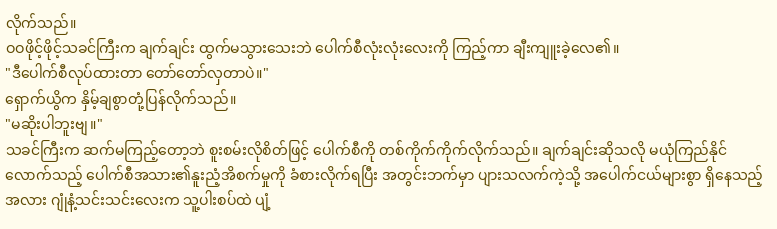လိုက်သည်။
ဝဝဖိုင့်ဖိုင့်သခင်ကြီးက ချက်ချင်း ထွက်မသွားသေးဘဲ ပေါက်စီလုံးလုံးလေးကို ကြည့်ကာ ချီးကျူးခဲ့လေ၏။
"ဒီပေါက်စီလုပ်ထားတာ တော်တော်လှတာပဲ။"
ရှောက်ယွိက နှိမ့်ချစွာတုံ့ပြန်လိုက်သည်။
"မဆိုးပါဘူးဗျ။"
သခင်ကြီးက ဆက်မကြည့်တော့ဘဲ စူးစမ်းလိုစိတ်ဖြင့် ပေါက်စီကို တစ်ကိုက်ကိုက်လိုက်သည်။ ချက်ချင်းဆိုသလို မယုံကြည်နိုင်လောက်သည့် ပေါက်စီအသား၏နူးညံ့အိစက်မှုကို ခံစားလိုက်ရပြီး အတွင်းဘက်မှာ ပျားသလက်ကဲ့သို့ အပေါက်ငယ်များစွာ ရှိနေသည့်အလား ဂျုံနံ့သင်းသင်းလေးက သူ့ပါးစပ်ထဲ ပျံ့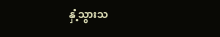နှံ့သွားသ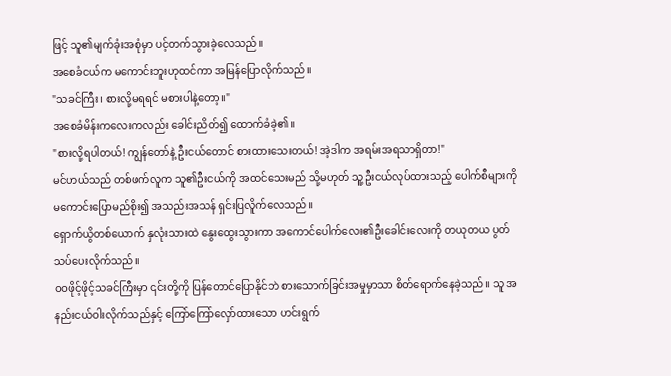ဖြင့် သူ၏မျက်ခုံးအစုံမှာ ပင့်တက်သွားခဲ့လေသည်။
အစေခံငယ်က မကောင်းဘူးဟုထင်ကာ အမြန်ပြောလိုက်သည်။
"သခင်ကြီး၊ စားလို့မရရင် မစားပါနဲ့တော့။"
အစေခံမိန်းကလေးကလည်း ခေါင်းညိတ်၍ ထောက်ခံခဲ့၏။
"စားလို့ရပါတယ်! ကျွန်တော်နဲ့ ဦးငယ်တောင် စားထားသေးတယ်! အဲ့ဒါက အရမ်းအရသာရှိတာ!"
မင်ဟယ်သည် တစ်ဖက်လူက သူ၏ဦးငယ်ကို အထင်သေးမည် သို့မဟုတ် သူ့ဦးငယ်လုပ်ထားသည့် ပေါက်စီများကို မကောင်းပြောမည်စိုး၍ အသည်းအသန် ရှင်းပြလိူက်လေသည်။
ရှောက်ယွိတစ်ယောက် နှလုံးသားထဲ နွေးထွေးသွားကာ အကောင်ပေါက်လေး၏ဦးခေါင်းလေးကို တယုတယ ပွတ်သပ်ပေးလိုက်သည်။
ဝဝဖိုင့်ဖိုင့်သခင်ကြီးမှာ ၎င်းတို့ကို ပြန်တောင်ပြောနိုင်ဘဲ စားသောက်ခြင်းအမှုမှာသာ စိတ်ရောက်နေခဲ့သည်။ သူ အနည်းငယ်ဝါးလိုက်သည်နှင့် ကြော်ကြော်လှော်ထားသော ဟင်းရွက်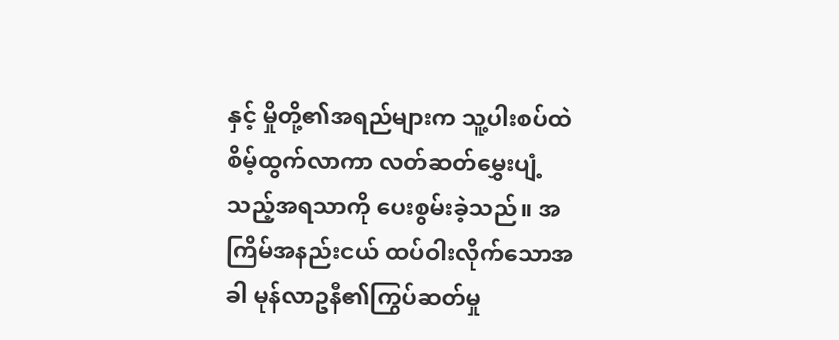နှင့် မှိုတို့၏အရည်များက သူ့ပါးစပ်ထဲ စိမ့်ထွက်လာကာ လတ်ဆတ်မွှေးပျံ့သည့်အရသာကို ပေးစွမ်းခဲ့သည်။ အကြိမ်အနည်းငယ် ထပ်ဝါးလိုက်သောအခါ မုန်လာဥနီ၏ကြွပ်ဆတ်မှု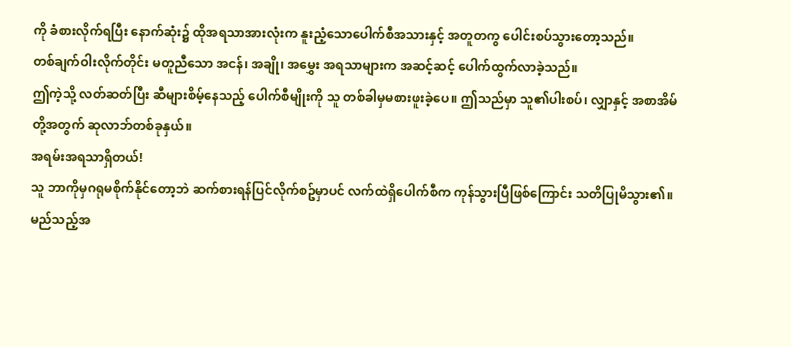ကို ခံစားလိုက်ရပြီး နောက်ဆုံး၌ ထိုအရသာအားလုံးက နူးညံ့သောပေါက်စီအသားနှင့် အတူတကွ ပေါင်းစပ်သွားတော့သည်။
တစ်ချက်ဝါးလိုက်တိုင်း မတူညီသော အငန်၊ အချို၊ အမွှေး အရသာများက အဆင့်ဆင့် ပေါက်ထွက်လာခဲ့သည်။
ဤကဲ့သို့ လတ်ဆတ်ပြီး ဆီများစိမ့်နေသည့် ပေါက်စီမျိုးကို သူ တစ်ခါမှမစားဖူးခဲ့ပေ။ ဤသည်မှာ သူ၏ပါးစပ်၊ လျှာနှင့် အစာအိမ်တို့အတွက် ဆုလာဘ်တစ်ခုနှယ်။
အရမ်းအရသာရှိတယ်!
သူ ဘာကိုမှဂရုမစိုက်နိုင်တော့ဘဲ ဆက်စားရန်ပြင်လိုက်စဥ်မှာပင် လက်ထဲရှိပေါက်စီက ကုန်သွားပြီဖြစ်ကြောင်း သတိပြုမိသွား၏။
မည်သည့်အ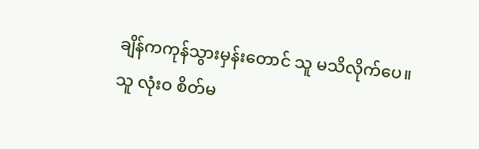ချိန်ကကုန်သွားမှန်းတောင် သူ မသိလိုက်ပေ။
သူ လုံးဝ စိတ်မ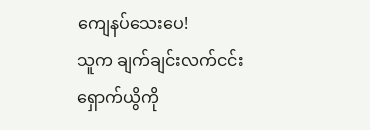ကျေနပ်သေးပေ!
သူက ချက်ချင်းလက်ငင်း ရှောက်ယွိကို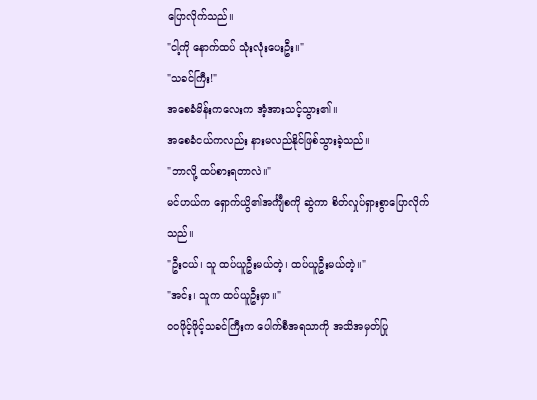ပြောလိုက်သည်။
"ငါ့ကို နောက်ထပ် သုံးလုံးပေးဦး။"
"သခင်ကြီး!"
အစေခံမိန်းကလေးက အံ့အားသင့်သွား၏။
အစေခံငယ်ကလည်း နားမလည်နိုင်ဖြစ်သွားခဲ့သည်။
"ဘာလို့ ထပ်စားရတာလဲ။"
မင်ဟယ်က ရှောက်ယွိ၏အင်္ကျီစကို ဆွဲကာ စိတ်လှုပ်ရှားစွာပြောလိုက်သည်။
"ဦးငယ်၊ သူ ထပ်ယူဦးမယ်တဲ့၊ ထပ်ယူဦးမယ်တဲ့။"
"အင်း၊ သူက ထပ်ယူဦးမှာ။"
ဝဝဖိုင့်ဖိုင့်သခင်ကြီးက ပေါက်စီအရသာကို အသိအမှတ်ပြု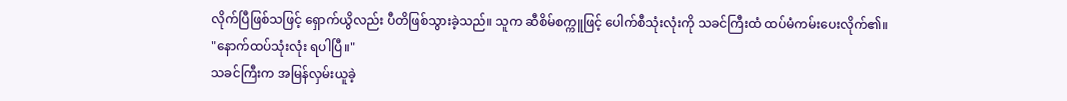လိုက်ပြီဖြစ်သဖြင့် ရှောက်ယွိလည်း ပီတိဖြစ်သွားခဲ့သည်။ သူက ဆီစိမ်စက္ကူဖြင့် ပေါက်စီသုံးလုံးကို သခင်ကြီးထံ ထပ်မံကမ်းပေးလိုက်၏။
"နောက်ထပ်သုံးလုံး ရပါပြီ။"
သခင်ကြီးက အမြန်လှမ်းယူခဲ့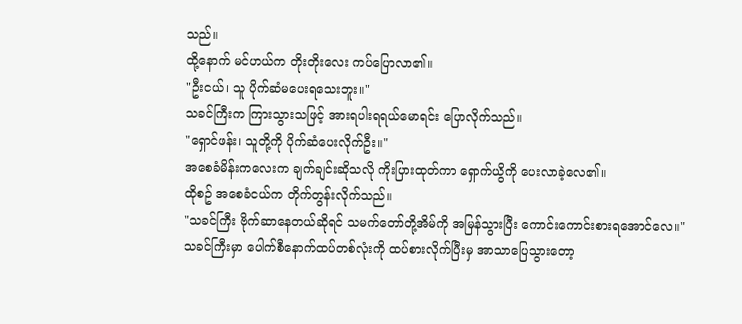သည်။
ထို့နောက် မင်ဟယ်က တိုးတိုးလေး ကပ်ပြောလာ၏။
"ဦးငယ်၊ သူ ပိုက်ဆံမပေးရသေးဘူး။"
သခင်ကြီးက ကြားသွားသဖြင့် အားရပါးရရယ်မောရင်း ပြောလိုက်သည်။
"ရှောင်ဖန်း၊ သူတို့ကို ပိုက်ဆံပေးလိုက်ဦး။"
အစေခံမိန်းကလေးက ချက်ချင်းဆိုသလို ကိုးပြားထုတ်ကာ ရှောက်ယွိကို ပေးလာခဲ့လေ၏။
ထိုစဥ် အစေခံငယ်က တိုက်တွန်းလိုက်သည်။
"သခင်ကြီး ဗိုက်ဆာနေတယ်ဆိုရင် သမက်တော်တို့အိမ်ကို အမြန်သွားပြီး ကောင်းကောင်းစားရအောင်လေ။"
သခင်ကြီးမှာ ပေါက်စီနောက်ထပ်တစ်လုံးကို ထပ်စားလိုက်ပြီးမှ အာသာပြေသွားတော့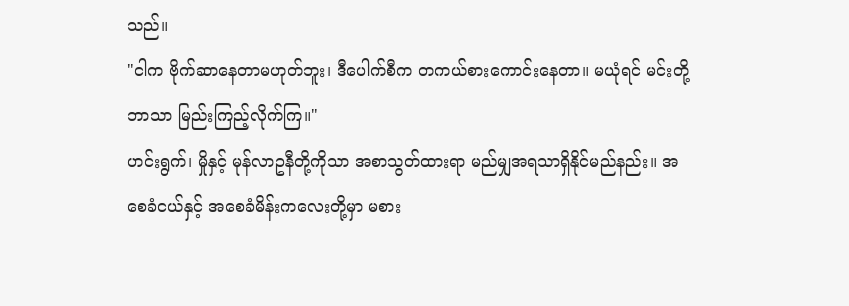သည်။
"ငါက ဗိုက်ဆာနေတာမဟုတ်ဘူး၊ ဒီပေါက်စီက တကယ်စားကောင်းနေတာ။ မယုံရင် မင်းတို့ဘာသာ မြည်းကြည့်လိုက်ကြ။"
ဟင်းရွက်၊ မှိုနှင့် မုန်လာဥနီတို့ကိုသာ အစာသွတ်ထားရာ မည်မျှအရသာရှိနိုင်မည်နည်း။ အစေခံငယ်နှင့် အစေခံမိန်းကလေးတို့မှာ မစား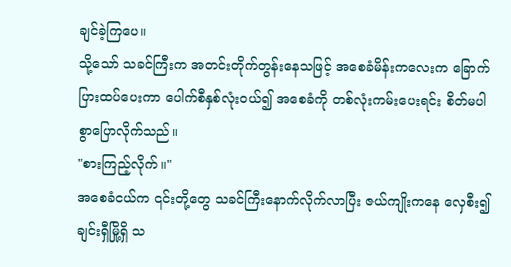ချင်ခဲ့ကြပေ။
သို့သော် သခင်ကြီးက အတင်းတိုက်တွန်းနေသဖြင့် အစေခံမိန်းကလေးက ခြောက်ပြားထပ်ပေးကာ ပေါက်စီနှစ်လုံးဝယ်၍ အစေခံကို တစ်လုံးကမ်းပေးရင်း စိတ်မပါစွာပြောလိုက်သည်။
"စားကြည့်လိုက်။"
အစေခံငယ်က ၎င်းတို့တွေ သခင်ကြီးနောက်လိုက်လာပြီး ဇယ်ကျိုးကနေ လှေစီး၍ ချင်းရှီမြို့ရှိ သ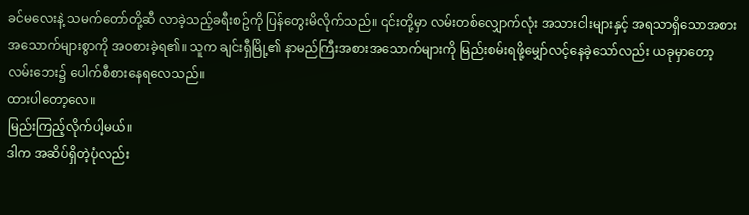ခင်မလေးနဲ့ သမက်တော်တို့ဆီ လာခဲ့သည့်ခရီးစဥ်ကို ပြန်တွေးမိလိုက်သည်။ ၎င်းတို့မှာ လမ်းတစ်လျှောက်လုံး အသားငါးများနှင့် အရသာရှိသောအစားအသောက်များစွာကို အဝစားခဲ့ရ၏။ သူက ချင်းရှီမြို့၏ နာမည်ကြီးအစားအသောက်များကို မြည်းစမ်းရဖို့မျှော်လင့်နေခဲ့သော်လည်း ယခုမှာတော့ လမ်းဘေး၌ ပေါက်စီစားနေရလေသည်။
ထားပါတော့လေ။
မြည်းကြည့်လိုက်ပါ့မယ်။
ဒါက အဆိပ်ရှိတဲ့ပုံလည်း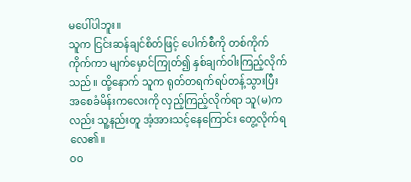မပေါ်ပါဘူး။
သူက ငြင်းဆန်ချင်စိတ်ဖြင့် ပေါက်စီကို တစ်ကိုက်ကိုက်ကာ မျက်မှောင်ကြုတ်၍ နှစ်ချက်ဝါးကြည့်လိုက်သည်။ ထို့နောက် သူက ရုတ်တရက်ရပ်တန့်သွားပြီး အစေခံမိန်းကလေးကို လှည့်ကြည့်လိုက်ရာ သူ(မ)ကလည်း သူ့နည်းတူ အံ့အားသင့်နေကြောင်း တွေ့လိုက်ရလေ၏။
ဝဝ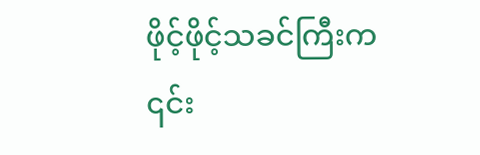ဖိုင့်ဖိုင့်သခင်ကြီးက ၎င်း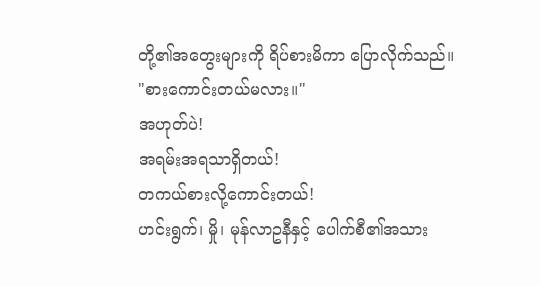တို့၏အတွေးများကို ရိပ်စားမိကာ ပြောလိုက်သည်။
"စားကောင်းတယ်မလား။"
အဟုတ်ပဲ!
အရမ်းအရသာရှိတယ်!
တကယ်စားလို့ကောင်းတယ်!
ဟင်းရွက်၊ မှို၊ မုန်လာဥနီနှင့် ပေါက်စီ၏အသား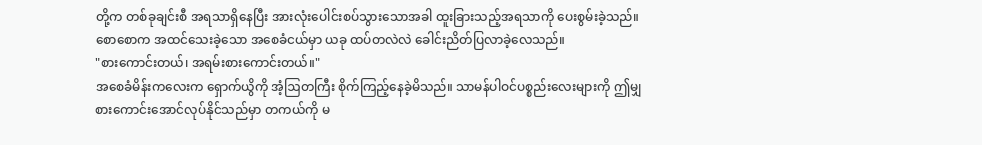တို့က တစ်ခုချင်းစီ အရသာရှိနေပြီး အားလုံးပေါင်းစပ်သွားသောအခါ ထူးခြားသည့်အရသာကို ပေးစွမ်းခဲ့သည်။ စောစောက အထင်သေးခဲ့သော အစေခံငယ်မှာ ယခု ထပ်တလဲလဲ ခေါင်းညိတ်ပြလာခဲ့လေသည်။
"စားကောင်းတယ်၊ အရမ်းစားကောင်းတယ်။"
အစေခံမိန်းကလေးက ရှောက်ယွိကို အံ့ဩတကြီး စိုက်ကြည့်နေခဲ့မိသည်။ သာမန်ပါဝင်ပစ္စည်းလေးများကို ဤမျှစားကောင်းအောင်လုပ်နိုင်သည်မှာ တကယ်ကို မ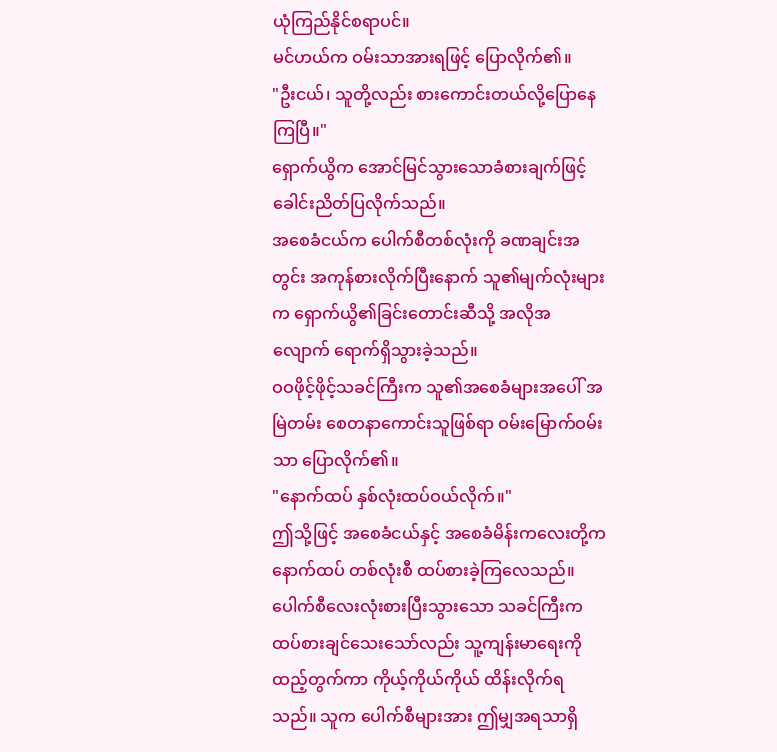ယုံကြည်နိုင်စရာပင်။
မင်ဟယ်က ဝမ်းသာအားရဖြင့် ပြောလိုက်၏။
"ဦးငယ်၊ သူတို့လည်း စားကောင်းတယ်လို့ပြောနေကြပြီ။"
ရှောက်ယွိက အောင်မြင်သွားသောခံစားချက်ဖြင့် ခေါင်းညိတ်ပြလိုက်သည်။
အစေခံငယ်က ပေါက်စီတစ်လုံးကို ခဏချင်းအတွင်း အကုန်စားလိုက်ပြီးနောက် သူ၏မျက်လုံးများက ရှောက်ယွိ၏ခြင်းတောင်းဆီသို့ အလိုအလျောက် ရောက်ရှိသွားခဲ့သည်။
ဝဝဖိုင့်ဖိုင့်သခင်ကြီးက သူ၏အစေခံများအပေါ် အမြဲတမ်း စေတနာကောင်းသူဖြစ်ရာ ဝမ်းမြောက်ဝမ်းသာ ပြောလိုက်၏။
"နောက်ထပ် နှစ်လုံးထပ်ဝယ်လိုက်။"
ဤသို့ဖြင့် အစေခံငယ်နှင့် အစေခံမိန်းကလေးတို့က နောက်ထပ် တစ်လုံးစီ ထပ်စားခဲ့ကြလေသည်။
ပေါက်စီလေးလုံးစားပြီးသွားသော သခင်ကြီးက ထပ်စားချင်သေးသော်လည်း သူ့ကျန်းမာရေးကိုထည့်တွက်ကာ ကိုယ့်ကိုယ်ကိုယ် ထိန်းလိုက်ရသည်။ သူက ပေါက်စီများအား ဤမျှအရသာရှိ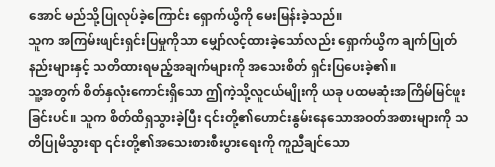အောင် မည်သို့ပြုလုပ်ခဲ့ကြောင်း ရှောက်ယွိကို မေးမြန်းခဲ့သည်။
သူက အကြမ်းဖျင်းရှင်းပြမှုကိုသာ မျှော်လင့်ထားခဲ့သော်လည်း ရှောက်ယွိက ချက်ပြုတ်နည်းများနှင့် သတိထားရမည့်အချက်များကို အသေးစိတ် ရှင်းပြပေးခဲ့၏။
သူ့အတွက် စိတ်နှလုံးကောင်းရှိသော ဤကဲ့သို့လူငယ်မျိုးကို ယခု ပထမဆုံးအကြိမ်မြင်ဖူးခြင်းပင်။ သူက စိတ်ထိရှသွားခဲ့ပြီး ၎င်းတို့၏ဟောင်းနွမ်းနေသောအဝတ်အစားများကို သတိပြုမိသွားရာ ၎င်းတို့၏အသေးစားစီးပွားရေးကို ကူညီချင်သော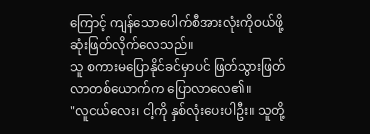ကြောင့် ကျန်သောပေါက်စီအားလုံးကိုဝယ်ဖို့ ဆုံးဖြတ်လိုက်လေသည်။
သူ စကားမပြောနိုင်ခင်မှာပင် ဖြတ်သွားဖြတ်လာတစ်ယောက်က ပြောလာလေ၏။
"လူငယ်လေး၊ ငါ့ကို နှစ်လုံးပေးပါဦး။ သူတို့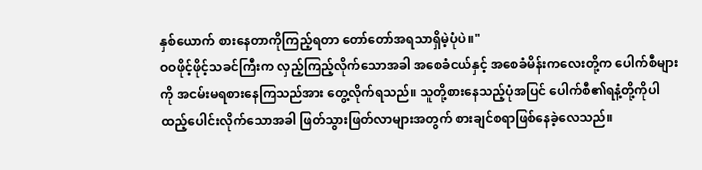နှစ်ယောက် စားနေတာကိုကြည့်ရတာ တော်တော်အရသာရှိမဲ့ပုံပဲ။"
ဝဝဖိုင့်ဖိုင့်သခင်ကြီးက လှည့်ကြည့်လိုက်သောအခါ အစေခံငယ်နှင့် အစေခံမိန်းကလေးတို့က ပေါက်စီများကို အငမ်းမရစားနေကြသည်အား တွေ့လိုက်ရသည်။ သူတို့စားနေသည့်ပုံအပြင် ပေါက်စီ၏ရနံ့တို့ကိုပါ ထည့်ပေါင်းလိုက်သောအခါ ဖြတ်သွားဖြတ်လာများအတွက် စားချင်စရာဖြစ်နေခဲ့လေသည်။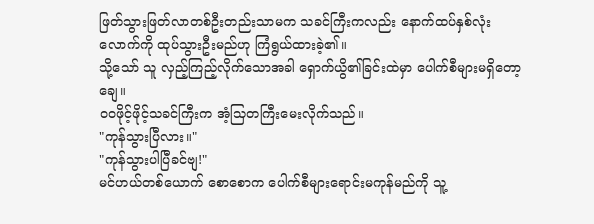ဖြတ်သွားဖြတ်လာတစ်ဦးတည်းသာမက သခင်ကြီးကလည်း နောက်ထပ်နှစ်လုံးလောက်ကို ထုပ်သွားဦးမည်ဟု ကြံရွယ်ထားခဲ့၏။
သို့သော် သူ လှည့်ကြည့်လိုက်သောအခါ ရှောက်ယွိ၏ခြင်းထဲမှာ ပေါက်စီများမရှိတော့ချေ။
ဝဝဖိုင့်ဖိုင့်သခင်ကြီးက အံ့သြတကြီးမေးလိုက်သည်။
"ကုန်သွားပြီလား။"
"ကုန်သွားပါပြီခင်ဗျ!"
မင်ဟယ်တစ်ယောက် စောစောက ပေါက်စီများရောင်းမကုန်မည်ကို သူ့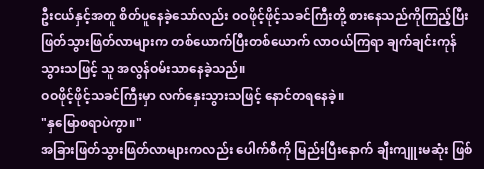ဦးငယ်နှင့်အတူ စိတ်ပူနေခဲ့သော်လည်း ဝဝဖိုင့်ဖိုင့်သခင်ကြီးတို့ စားနေသည်ကိုကြည့်ပြီး ဖြတ်သွားဖြတ်လာများက တစ်ယောက်ပြီးတစ်ယောက် လာဝယ်ကြရာ ချက်ချင်းကုန်သွားသဖြင့် သူ အလွန်ဝမ်းသာနေခဲ့သည်။
ဝဝဖိုင့်ဖိုင့်သခင်ကြီးမှာ လက်နှေးသွားသဖြင့် နောင်တရနေခဲ့။
"နှမြောစရာပဲကွာ။"
အခြားဖြတ်သွားဖြတ်လာများကလည်း ပေါက်စီကို မြည်းပြီးနောက် ချီးကျူးမဆုံး ဖြစ်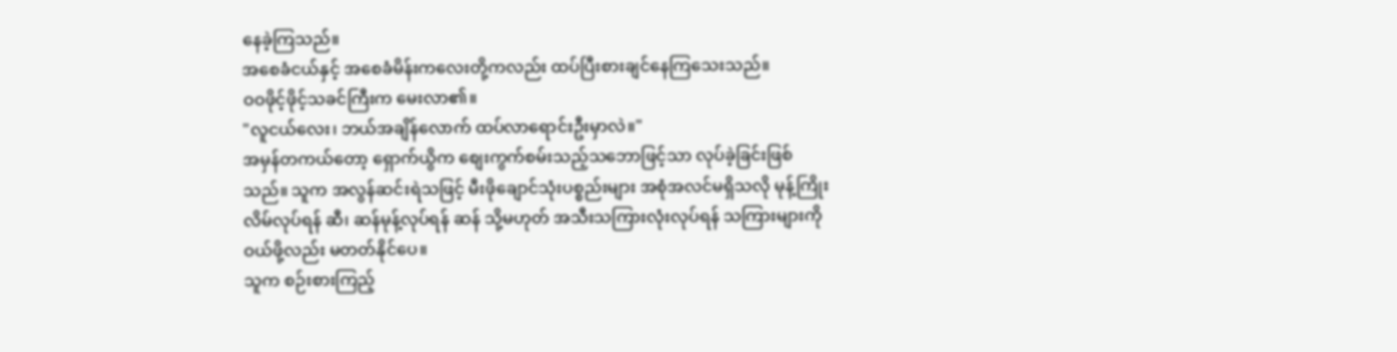နေခဲ့ကြသည်။
အစေခံငယ်နှင့် အစေခံမိန်းကလေးတို့ကလည်း ထပ်ပြီးစားချင်နေကြသေးသည်။
ဝဝဖိုင့်ဖိုင့်သခင်ကြီးက မေးလာ၏။
"လူငယ်လေး၊ ဘယ်အချိန်လောက် ထပ်လာရောင်းဦးမှာလဲ။"
အမှန်တကယ်တော့ ရှောက်ယွိက စျေးကွက်စမ်းသည့်သဘောဖြင့်သာ လုပ်ခဲ့ခြင်းဖြစ်သည်။ သူက အလွန်ဆင်းရဲသဖြင့် မီးဖိုချောင်သုံးပစ္စည်းများ အစုံအလင်မရှိသလို မုန့်ကြိုးလိမ်လုပ်ရန် ဆီ၊ ဆန်မုန့်လုပ်ရန် ဆန် သို့မဟုတ် အသီးသကြားလုံးလုပ်ရန် သကြားများကို ဝယ်ဖို့လည်း မတတ်နိုင်ပေ။
သူက စဉ်းစားကြည့်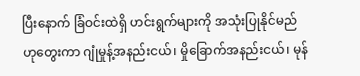ပြီးနောက် ခြံဝင်းထဲရှိ ဟင်းရွက်များကို အသုံးပြုနိုင်မည်ဟုတွေးကာ ဂျုံမှုန့်အနည်းငယ်၊ မှိုခြောက်အနည်းငယ်၊ မုန်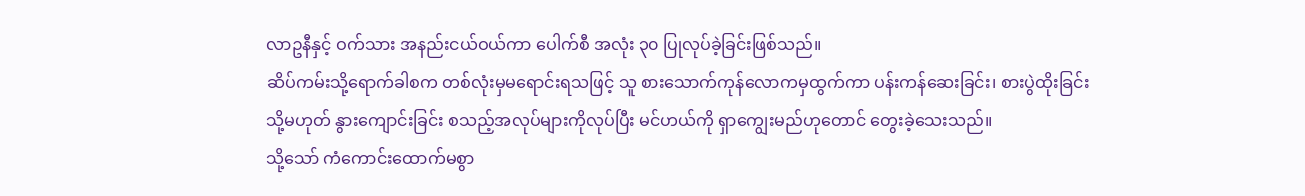လာဥနီနှင့် ဝက်သား အနည်းငယ်ဝယ်ကာ ပေါက်စီ အလုံး ၃၀ ပြုလုပ်ခဲ့ခြင်းဖြစ်သည်။
ဆိပ်ကမ်းသို့ရောက်ခါစက တစ်လုံးမှမရောင်းရသဖြင့် သူ စားသောက်ကုန်လောကမှထွက်ကာ ပန်းကန်ဆေးခြင်း၊ စားပွဲထိုးခြင်း သို့မဟုတ် နွားကျောင်းခြင်း စသည့်အလုပ်များကိုလုပ်ပြီး မင်ဟယ်ကို ရှာကျွေးမည်ဟုတောင် တွေးခဲ့သေးသည်။
သို့သော် ကံကောင်းထောက်မစွာ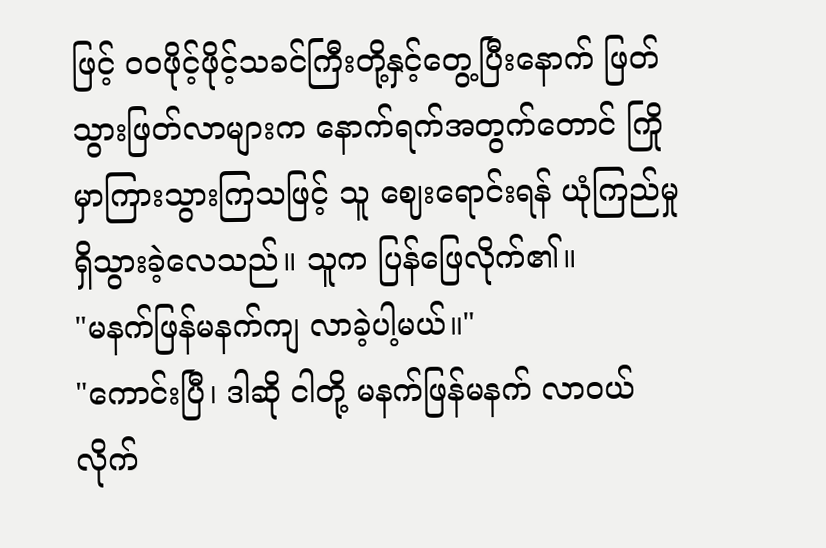ဖြင့် ဝဝဖိုင့်ဖိုင့်သခင်ကြီးတို့နှင့်တွေ့ပြီးနောက် ဖြတ်သွားဖြတ်လာများက နောက်ရက်အတွက်တောင် ကြိုမှာကြားသွားကြသဖြင့် သူ ဈေးရောင်းရန် ယုံကြည်မှုရှိသွားခဲ့လေသည်။ သူက ပြန်ဖြေလိုက်၏။
"မနက်ဖြန်မနက်ကျ လာခဲ့ပါ့မယ်။"
"ကောင်းပြီ၊ ဒါဆို ငါတို့ မနက်ဖြန်မနက် လာဝယ်လိုက်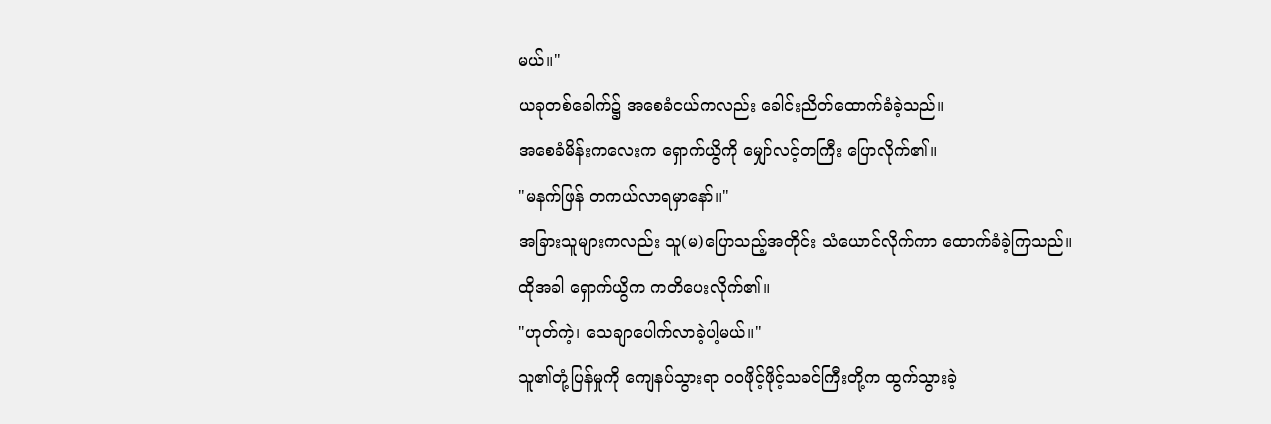မယ်။"
ယခုတစ်ခေါက်၌ အစေခံငယ်ကလည်း ခေါင်းညိတ်ထောက်ခံခဲ့သည်။
အစေခံမိန်းကလေးက ရှောက်ယွိကို မျှော်လင့်တကြီး ပြောလိုက်၏။
"မနက်ဖြန် တကယ်လာရမှာနော်။"
အခြားသူများကလည်း သူ(မ)ပြောသည့်အတိုင်း သံယောင်လိုက်ကာ ထောက်ခံခဲ့ကြသည်။
ထိုအခါ ရှောက်ယွိက ကတိပေးလိုက်၏။
"ဟုတ်ကဲ့၊ သေချာပေါက်လာခဲ့ပါ့မယ်။"
သူ၏တုံ့ပြန်မှုကို ကျေနပ်သွားရာ ဝဝဖိုင့်ဖိုင့်သခင်ကြီးတို့က ထွက်သွားခဲ့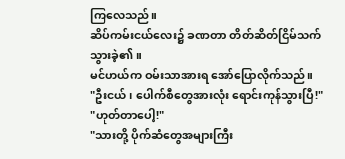ကြလေသည်။
ဆိပ်ကမ်းငယ်လေး၌ ခဏတာ တိတ်ဆိတ်ငြိမ်သက်သွားခဲ့၏။
မင်ဟယ်က ဝမ်းသာအားရ အော်ပြောလိုက်သည်။
"ဦးငယ်၊ ပေါက်စီတွေအားလုံး ရောင်းကုန်သွားပြီ!"
"ဟုတ်တာပေါ့!"
"သားတို့ ပိုက်ဆံတွေအများကြီး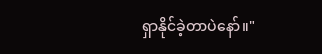ရှာနိုင်ခဲ့တာပဲနော်။"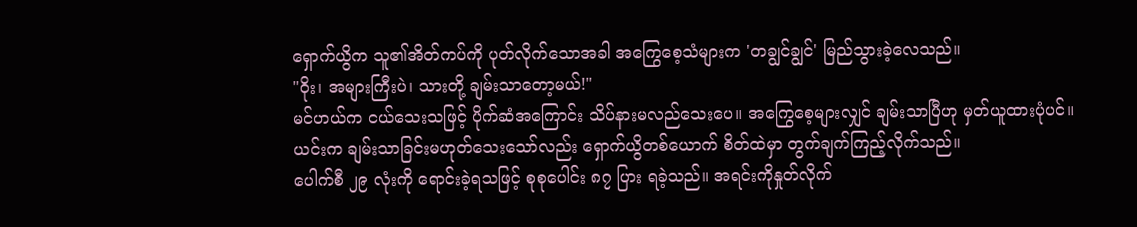ရှောက်ယွိက သူ၏အိတ်ကပ်ကို ပုတ်လိုက်သောအခါ အကြွေစေ့သံများက 'တချွင်ချွင်' မြည်သွားခဲ့လေသည်။
"ဝိုး၊ အများကြီးပဲ၊ သားတို့ ချမ်းသာတော့မယ်!"
မင်ဟယ်က ငယ်သေးသဖြင့် ပိုက်ဆံအကြောင်း သိပ်နားမလည်သေးပေ။ အကြွေစေ့များလျှင် ချမ်းသာပြီဟု မှတ်ယူထားပုံပင်။
ယင်းက ချမ်းသာခြင်းမဟုတ်သေးသော်လည်း ရှောက်ယွိတစ်ယောက် စိတ်ထဲမှာ တွက်ချက်ကြည့်လိုက်သည်။
ပေါက်စီ ၂၉ လုံးကို ရောင်းခဲ့ရသဖြင့် စုစုပေါင်း ၈၇ ပြား ရခဲ့သည်။ အရင်းကိုနှုတ်လိုက်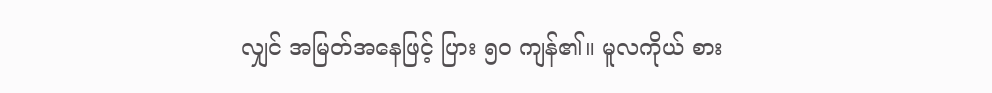လျှင် အမြတ်အနေဖြင့် ပြား ၅၀ ကျန်၏။ မူလကိုယ် စား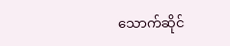သောက်ဆိုင်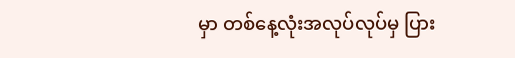မှာ တစ်နေ့လုံးအလုပ်လုပ်မှ ပြား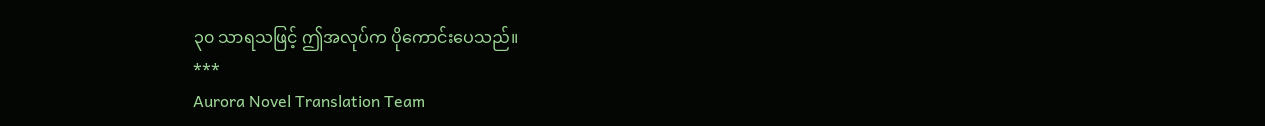၃၀ သာရသဖြင့် ဤအလုပ်က ပိုကောင်းပေသည်။
***
Aurora Novel Translation Team